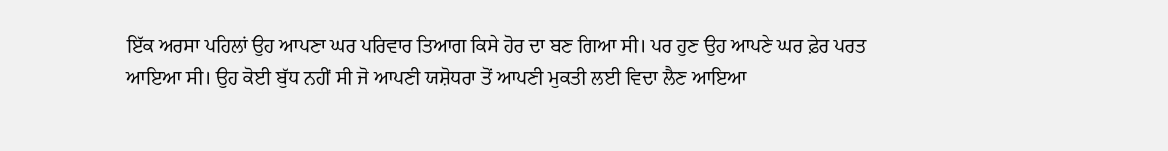ਇੱਕ ਅਰਸਾ ਪਹਿਲਾਂ ਉਹ ਆਪਣਾ ਘਰ ਪਰਿਵਾਰ ਤਿਆਗ ਕਿਸੇ ਹੋਰ ਦਾ ਬਣ ਗਿਆ ਸੀ। ਪਰ ਹੁਣ ਉਹ ਆਪਣੇ ਘਰ ਫ਼ੇਰ ਪਰਤ ਆਇਆ ਸੀ। ਉਹ ਕੋਈ ਬੁੱਧ ਨਹੀਂ ਸੀ ਜੋ ਆਪਣੀ ਯਸ਼ੋਧਰਾ ਤੋਂ ਆਪਣੀ ਮੁਕਤੀ ਲਈ ਵਿਦਾ ਲੈਣ ਆਇਆ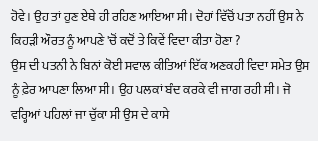ਹੋਵੇ। ਉਹ ਤਾਂ ਹੁਣ ਏਥੇ ਹੀ ਰਹਿਣ ਆਇਆ ਸੀ। ਦੋਹਾਂ ਵਿੱਚੋਂ ਪਤਾ ਨਹੀਂ ਉਸ ਨੇ ਕਿਹੜੀ ਔਰਤ ਨੂੰ ਆਪਣੇ 'ਚੋਂ ਕਦੋਂ ਤੇ ਕਿਵੇਂ ਵਿਦਾ ਕੀਤਾ ਹੋਣਾ ?
ਉਸ ਦੀ ਪਤਨੀ ਨੇ ਬਿਨਾਂ ਕੋਈ ਸਵਾਲ ਕੀਤਿਆਂ ਇੱਕ ਅਣਕਹੀ ਵਿਦਾ ਸਮੇਤ ਉਸ ਨੂੰ ਫ਼ੇਰ ਆਪਣਾ ਲਿਆ ਸੀ। ਉਹ ਪਲਕਾਂ ਬੰਦ ਕਰਕੇ ਵੀ ਜਾਗ ਰਹੀ ਸੀ। ਜੋ ਵਰ੍ਹਿਆਂ ਪਹਿਲਾਂ ਜਾ ਚੁੱਕਾ ਸੀ ਉਸ ਦੇ ਕਾਸੇ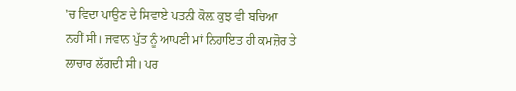'ਚ ਵਿਦਾ ਪਾਉਣ ਦੇ ਸਿਵਾਏ ਪਤਨੀ ਕੋਲ਼ ਕੁਝ ਵੀ ਬਚਿਆ ਨਹੀਂ ਸੀ। ਜਵਾਨ ਪੁੱਤ ਨੂੰ ਆਪਣੀ ਮਾਂ ਨਿਹਾਇਤ ਹੀ ਕਮਜ਼ੋਰ ਤੇ ਲਾਚਾਰ ਲੱਗਦੀ ਸੀ। ਪਰ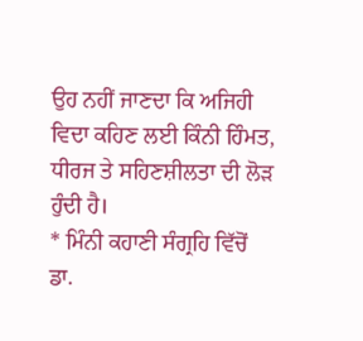ਉਹ ਨਹੀਂ ਜਾਣਦਾ ਕਿ ਅਜਿਹੀ ਵਿਦਾ ਕਹਿਣ ਲਈ ਕਿੰਨੀ ਹਿੰਮਤ, ਧੀਰਜ ਤੇ ਸਹਿਣਸ਼ੀਲਤਾ ਦੀ ਲੋੜ ਹੁੰਦੀ ਹੈ।
* ਮਿੰਨੀ ਕਹਾਣੀ ਸੰਗ੍ਰਹਿ ਵਿੱਚੋਂ
ਡਾ.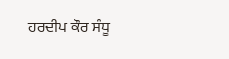ਹਰਦੀਪ ਕੌਰ ਸੰਧੂ